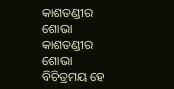କାଶତଣ୍ଡୀର ଶୋଭା
କାଶତଣ୍ଡୀର ଶୋଭା
ବିଚିତ୍ରମୟ ହେ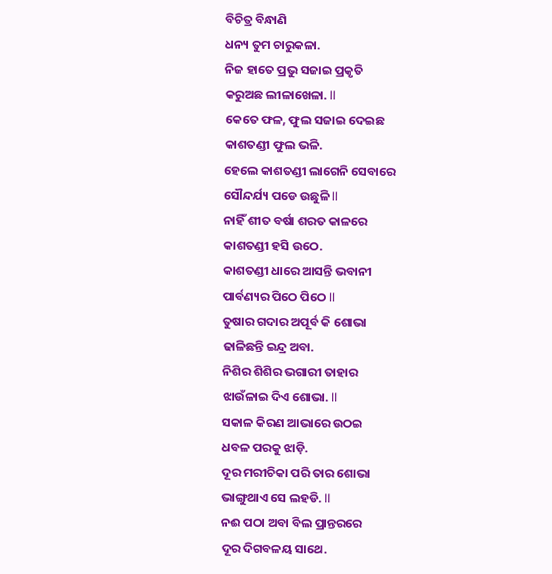ବିଚିତ୍ର ବିନ୍ଧାଣି
ଧନ୍ୟ ତୁମ ଚାରୁକଳା.
ନିଜ ହାତେ ପ୍ରଭୁ ସଜାଇ ପ୍ରକୃତି
କରୁଅଛ ଲୀଳାଖେଳା. ll
କେତେ ଫଳ, ଫୁଲ ସଜାଇ ଦେଇଛ
କାଶତଣ୍ଡୀ ଫୁଲ ଭଳି.
ହେଲେ କାଶତଣ୍ଡୀ ଲାଗେନି ସେବାରେ
ସୌନ୍ଦର୍ଯ୍ୟ ପଡେ ଉଛୁଳି ll
ନାହିଁ ଶୀତ ବର୍ଷା ଶରତ କାଳରେ
କାଶତଣ୍ଡୀ ହସି ଉଠେ.
କାଶତଣ୍ଡୀ ଧାରେ ଆସନ୍ତି ଭବାନୀ
ପାର୍ବଣ୍ୟର ପିଠେ ପିଠେ ll
ତୁଷାର ଗଦାର ଅପୂର୍ବ କି ଶୋଭା
ଢାଳିଛନ୍ତି ଇନ୍ଦ୍ର ଅବା.
ନିଶିର ଶିଶିର ଭଗାରୀ ତାହାର
ଝାଉଁଳାଇ ଦିଏ ଶୋଭା. ll
ସକାଳ କିରଣ ଆଭାରେ ଉଠଇ
ଧବଳ ପରକୁ ଝାଡ଼ି.
ଦୂର ମରୀଚିକା ପରି ତାର ଶୋଭା
ଭାଙ୍ଗୁଥାଏ ସେ ଲହଡି. ll
ନଈ ପଠା ଅବା ବିଲ ପ୍ରାନ୍ତରରେ
ଦୂର ଦିଗବଳୟ ସାଥେ.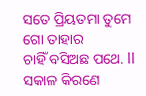ସତେ ପ୍ରିୟତମା ତୁମେ ଗୋ ତାହାର
ଚାହିଁ ବସିଅଛ ପଥେ. ll
ସକାଳ କିରଣେ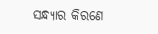ସନ୍ଧ୍ୟାର କିରଣେ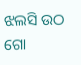ଝଲସି ଉଠ ଗୋ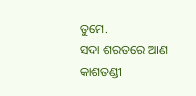ତୁମେ.
ସଦା ଶରତରେ ଆଣ କାଶତଣ୍ଡୀ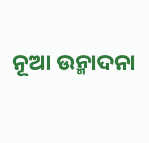ନୂଆ ଉନ୍ମାଦନା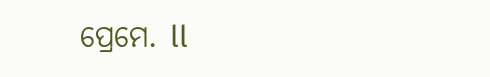ପ୍ରେମେ. ll